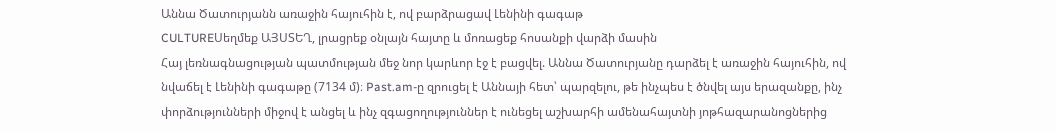Աննա Ծատուրյանն առաջին հայուհին է, ով բարձրացավ Լենինի գագաթ
CULTUREՍեղմեք ԱՅՍՏԵՂ, լրացրեք օնլայն հայտը և մոռացեք հոսանքի վարձի մասին
Հայ լեռնագնացության պատմության մեջ նոր կարևոր էջ է բացվել. Աննա Ծատուրյանը դարձել է առաջին հայուհին, ով նվաճել է Լենինի գագաթը (7134 մ)։ Past.am-ը զրուցել է Աննայի հետ՝ պարզելու, թե ինչպես է ծնվել այս երազանքը, ինչ փորձությունների միջով է անցել և ինչ զգացողություններ է ունեցել աշխարհի ամենահայտնի յոթհազարանոցներից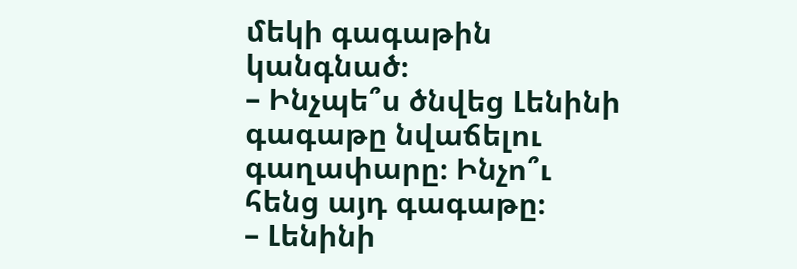մեկի գագաթին կանգնած։
– Ինչպե՞ս ծնվեց Լենինի գագաթը նվաճելու գաղափարը։ Ինչո՞ւ հենց այդ գագաթը։
– Լենինի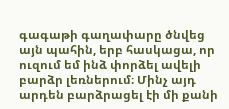գագաթի գաղափարը ծնվեց այն պահին, երբ հասկացա, որ ուզում եմ ինձ փորձել ավելի բարձր լեռներում։ Մինչ այդ արդեն բարձրացել էի մի քանի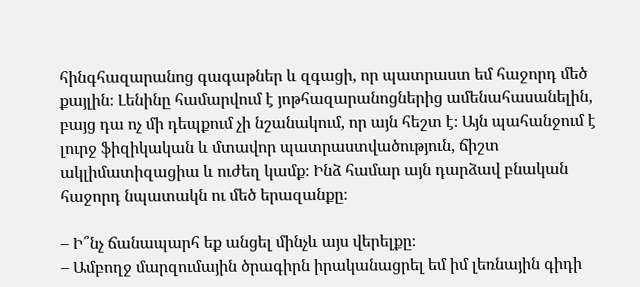հինգհազարանոց գագաթներ և զգացի, որ պատրաստ եմ հաջորդ մեծ քայլին։ Լենինը համարվում է յոթհազարանոցներից ամենահասանելին, բայց դա ոչ մի դեպքում չի նշանակում, որ այն հեշտ է։ Այն պահանջում է լուրջ ֆիզիկական և մտավոր պատրաստվածություն, ճիշտ ակլիմատիզացիա և ուժեղ կամք։ Ինձ համար այն դարձավ բնական հաջորդ նպատակն ու մեծ երազանքը։

– Ի՞նչ ճանապարհ եք անցել մինչև այս վերելքը։
– Ամբողջ մարզումային ծրագիրն իրականացրել եմ իմ լեռնային գիդի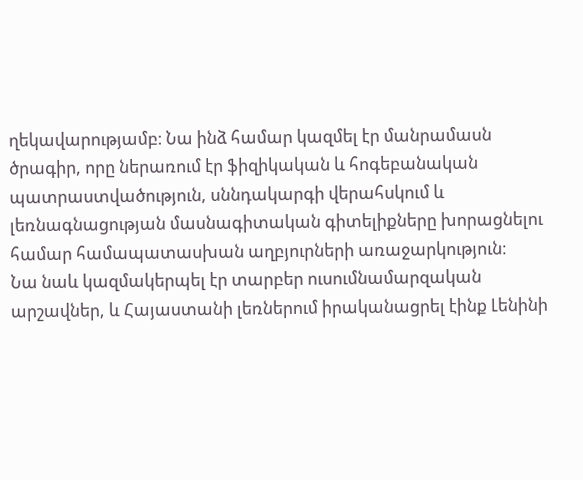ղեկավարությամբ։ Նա ինձ համար կազմել էր մանրամասն ծրագիր, որը ներառում էր ֆիզիկական և հոգեբանական պատրաստվածություն, սննդակարգի վերահսկում և լեռնագնացության մասնագիտական գիտելիքները խորացնելու համար համապատասխան աղբյուրների առաջարկություն։
Նա նաև կազմակերպել էր տարբեր ուսումնամարզական արշավներ, և Հայաստանի լեռներում իրականացրել էինք Լենինի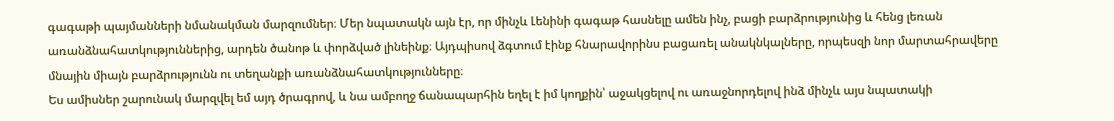գագաթի պայմանների նմանակման մարզումներ։ Մեր նպատակն այն էր, որ մինչև Լենինի գագաթ հասնելը ամեն ինչ, բացի բարձրությունից և հենց լեռան առանձնահատկություններից, արդեն ծանոթ և փորձված լինեինք։ Այդպիսով ձգտում էինք հնարավորինս բացառել անակնկալները, որպեսզի նոր մարտահրավերը մնային միայն բարձրությունն ու տեղանքի առանձնահատկությունները։
Ես ամիսներ շարունակ մարզվել եմ այդ ծրագրով, և նա ամբողջ ճանապարհին եղել է իմ կողքին՝ աջակցելով ու առաջնորդելով ինձ մինչև այս նպատակի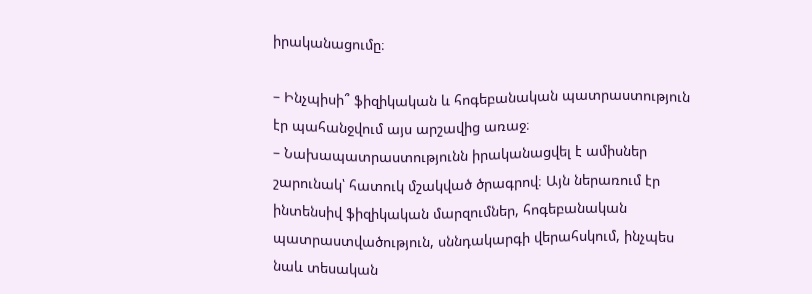իրականացումը։

– Ինչպիսի՞ ֆիզիկական և հոգեբանական պատրաստություն էր պահանջվում այս արշավից առաջ։
– Նախապատրաստությունն իրականացվել է ամիսներ շարունակ՝ հատուկ մշակված ծրագրով։ Այն ներառում էր ինտենսիվ ֆիզիկական մարզումներ, հոգեբանական պատրաստվածություն, սննդակարգի վերահսկում, ինչպես նաև տեսական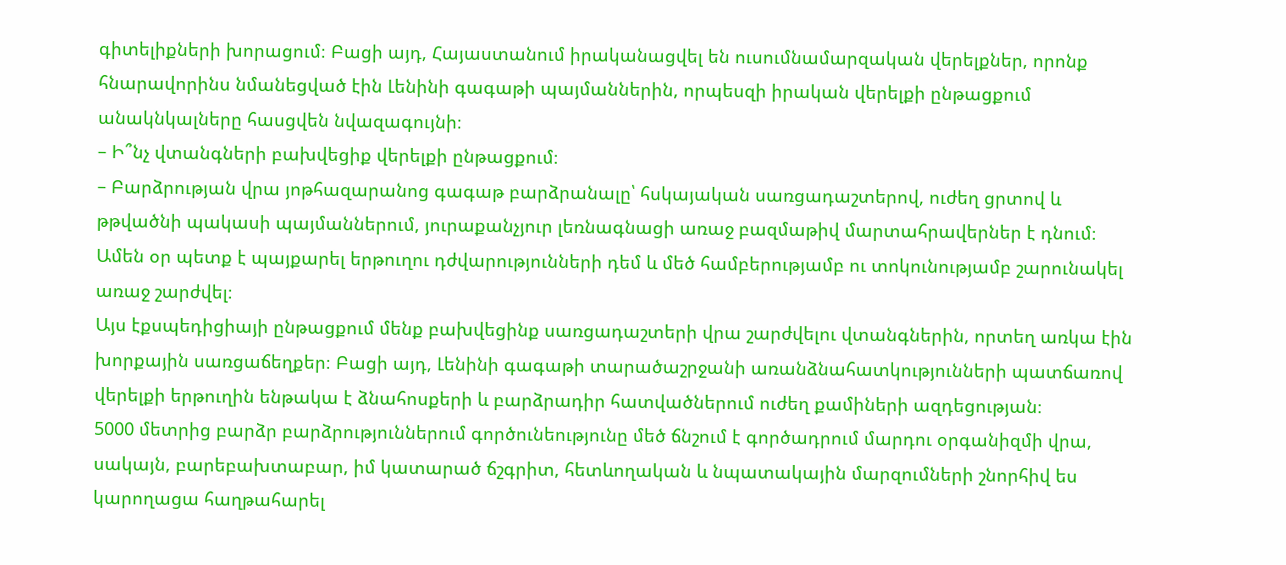գիտելիքների խորացում։ Բացի այդ, Հայաստանում իրականացվել են ուսումնամարզական վերելքներ, որոնք հնարավորինս նմանեցված էին Լենինի գագաթի պայմաններին, որպեսզի իրական վերելքի ընթացքում անակնկալները հասցվեն նվազագույնի։
– Ի՞նչ վտանգների բախվեցիք վերելքի ընթացքում։
– Բարձրության վրա յոթհազարանոց գագաթ բարձրանալը՝ հսկայական սառցադաշտերով, ուժեղ ցրտով և թթվածնի պակասի պայմաններում, յուրաքանչյուր լեռնագնացի առաջ բազմաթիվ մարտահրավերներ է դնում։ Ամեն օր պետք է պայքարել երթուղու դժվարությունների դեմ և մեծ համբերությամբ ու տոկունությամբ շարունակել առաջ շարժվել։
Այս էքսպեդիցիայի ընթացքում մենք բախվեցինք սառցադաշտերի վրա շարժվելու վտանգներին, որտեղ առկա էին խորքային սառցաճեղքեր։ Բացի այդ, Լենինի գագաթի տարածաշրջանի առանձնահատկությունների պատճառով վերելքի երթուղին ենթակա է ձնահոսքերի և բարձրադիր հատվածներում ուժեղ քամիների ազդեցության։
5000 մետրից բարձր բարձրություններում գործունեությունը մեծ ճնշում է գործադրում մարդու օրգանիզմի վրա, սակայն, բարեբախտաբար, իմ կատարած ճշգրիտ, հետևողական և նպատակային մարզումների շնորհիվ ես կարողացա հաղթահարել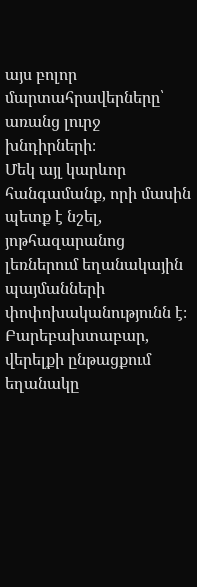այս բոլոր մարտահրավերները՝ առանց լուրջ խնդիրների։
Մեկ այլ կարևոր հանգամանք, որի մասին պետք է նշել, յոթհազարանոց լեռներում եղանակային պայմանների փոփոխականությունն է։ Բարեբախտաբար, վերելքի ընթացքում եղանակը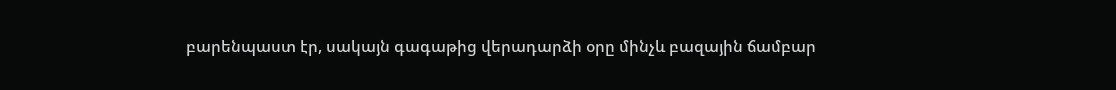բարենպաստ էր, սակայն գագաթից վերադարձի օրը մինչև բազային ճամբար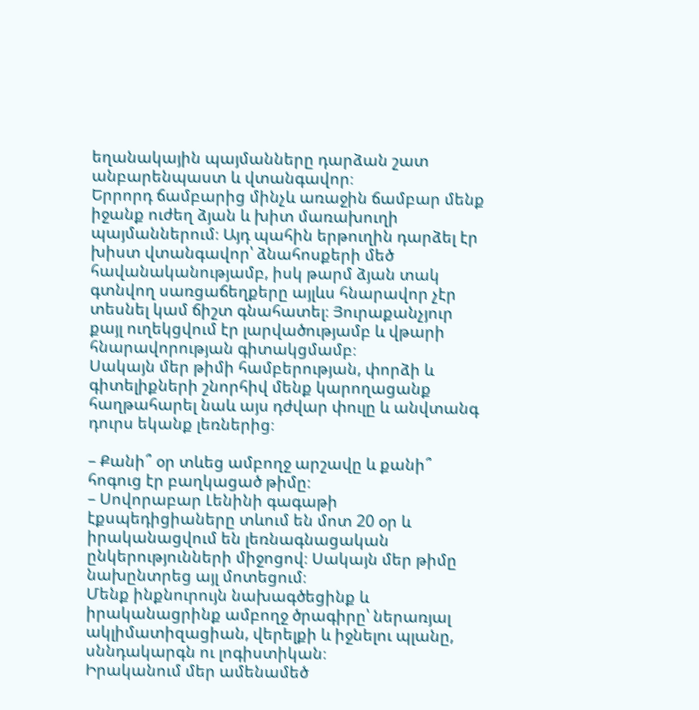եղանակային պայմանները դարձան շատ անբարենպաստ և վտանգավոր։
Երրորդ ճամբարից մինչև առաջին ճամբար մենք իջանք ուժեղ ձյան և խիտ մառախուղի պայմաններում։ Այդ պահին երթուղին դարձել էր խիստ վտանգավոր՝ ձնահոսքերի մեծ հավանականությամբ, իսկ թարմ ձյան տակ գտնվող սառցաճեղքերը այլևս հնարավոր չէր տեսնել կամ ճիշտ գնահատել։ Յուրաքանչյուր քայլ ուղեկցվում էր լարվածությամբ և վթարի հնարավորության գիտակցմամբ։
Սակայն մեր թիմի համբերության, փորձի և գիտելիքների շնորհիվ մենք կարողացանք հաղթահարել նաև այս դժվար փուլը և անվտանգ դուրս եկանք լեռներից։

– Քանի՞ օր տևեց ամբողջ արշավը և քանի՞ հոգուց էր բաղկացած թիմը։
– Սովորաբար Լենինի գագաթի էքսպեդիցիաները տևում են մոտ 20 օր և իրականացվում են լեռնագնացական ընկերությունների միջոցով։ Սակայն մեր թիմը նախընտրեց այլ մոտեցում։
Մենք ինքնուրույն նախագծեցինք և իրականացրինք ամբողջ ծրագիրը՝ ներառյալ ակլիմատիզացիան, վերելքի և իջնելու պլանը, սննդակարգն ու լոգիստիկան։
Իրականում մեր ամենամեծ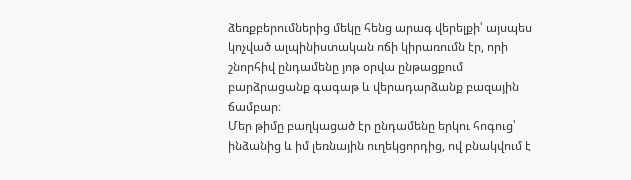ձեռքբերումներից մեկը հենց արագ վերելքի՝ այսպես կոչված ալպինիստական ոճի կիրառումն էր, որի շնորհիվ ընդամենը յոթ օրվա ընթացքում բարձրացանք գագաթ և վերադարձանք բազային ճամբար։
Մեր թիմը բաղկացած էր ընդամենը երկու հոգուց՝ ինձանից և իմ լեռնային ուղեկցորդից, ով բնակվում է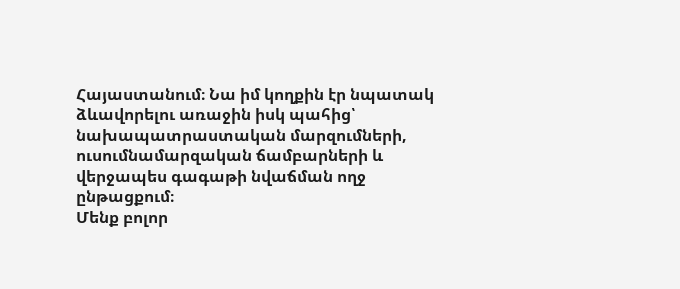Հայաստանում։ Նա իմ կողքին էր նպատակ ձևավորելու առաջին իսկ պահից՝ նախապատրաստական մարզումների, ուսումնամարզական ճամբարների և վերջապես գագաթի նվաճման ողջ ընթացքում։
Մենք բոլոր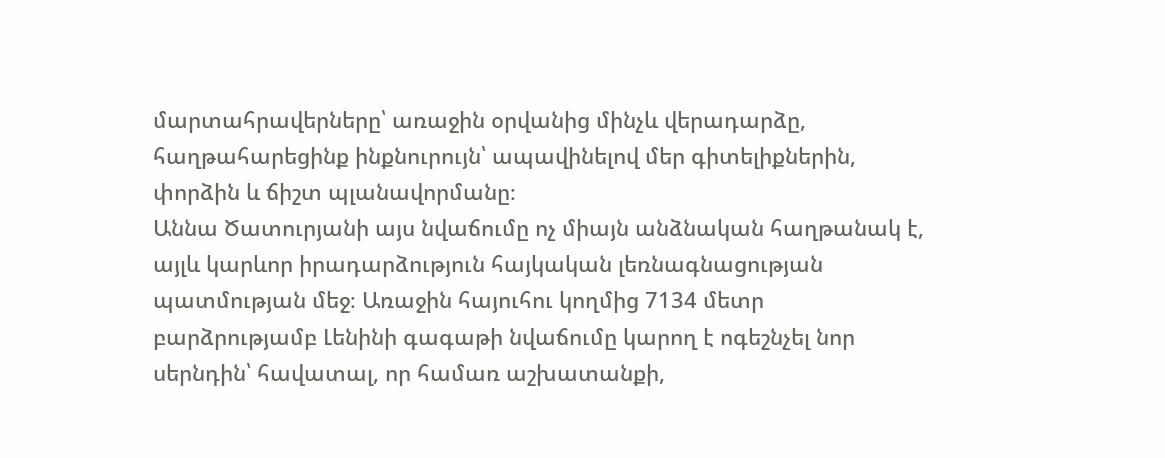մարտահրավերները՝ առաջին օրվանից մինչև վերադարձը, հաղթահարեցինք ինքնուրույն՝ ապավինելով մեր գիտելիքներին, փորձին և ճիշտ պլանավորմանը։
Աննա Ծատուրյանի այս նվաճումը ոչ միայն անձնական հաղթանակ է, այլև կարևոր իրադարձություն հայկական լեռնագնացության պատմության մեջ։ Առաջին հայուհու կողմից 7134 մետր բարձրությամբ Լենինի գագաթի նվաճումը կարող է ոգեշնչել նոր սերնդին՝ հավատալ, որ համառ աշխատանքի,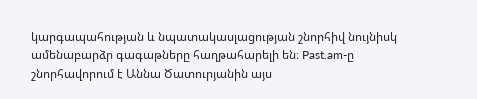կարգապահության և նպատակասլացության շնորհիվ նույնիսկ ամենաբարձր գագաթները հաղթահարելի են։ Past.am-ը շնորհավորում է Աննա Ծատուրյանին այս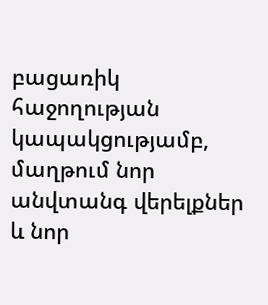բացառիկ հաջողության կապակցությամբ, մաղթում նոր անվտանգ վերելքներ և նոր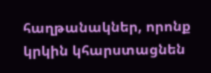հաղթանակներ, որոնք կրկին կհարստացնեն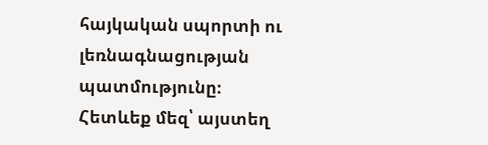հայկական սպորտի ու լեռնագնացության պատմությունը։
Հետևեք մեզ՝ այստեղ